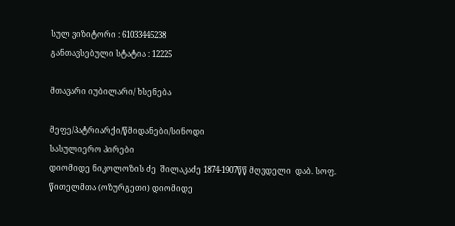სულ ვიზიტორი : 61033445238
განთავსებული სტატია : 12225

მთავარი იუბილარი/ ხსენება

მეფე/პატრიარქი/წმიდანები/სინოდი
სასულიერო პირები
დიომიდე ნიკოლოზის ძე  შილაკაძე 1874-1907წწ მღვდელი  დაბ. სოფ. წითელმთა (ოზურგეთი) დიომიდე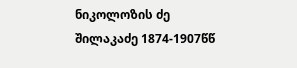ნიკოლოზის ძე  შილაკაძე 1874-1907წწ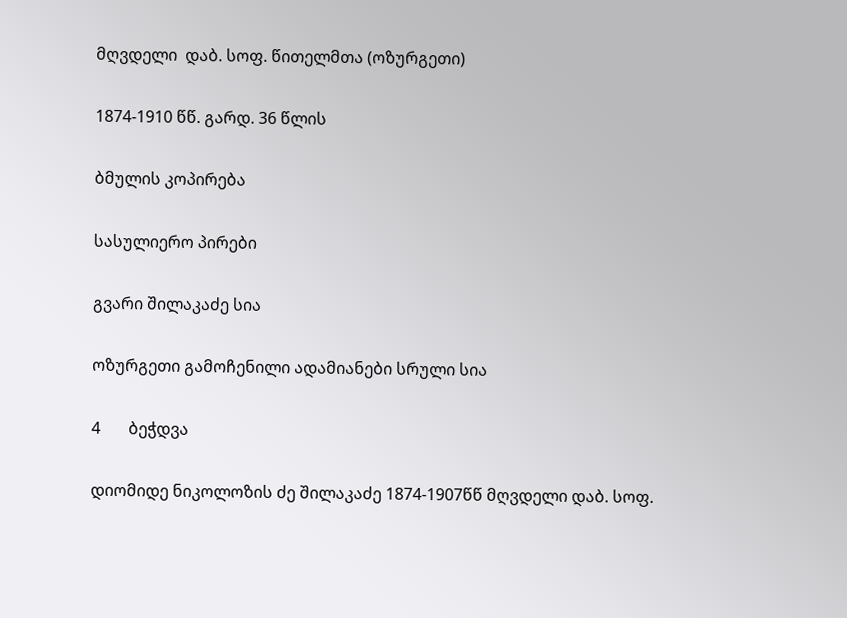მღვდელი  დაბ. სოფ. წითელმთა (ოზურგეთი)

1874-1910 წწ. გარდ. 36 წლის

ბმულის კოპირება

სასულიერო პირები

გვარი შილაკაძე სია

ოზურგეთი გამოჩენილი ადამიანები სრული სია

4       ბეჭდვა

დიომიდე ნიკოლოზის ძე შილაკაძე 1874-1907წწ მღვდელი დაბ. სოფ.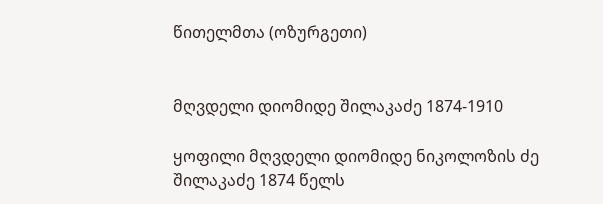წითელმთა (ოზურგეთი)


მღვდელი დიომიდე შილაკაძე 1874-1910

ყოფილი მღვდელი დიომიდე ნიკოლოზის ძე შილაკაძე 1874 წელს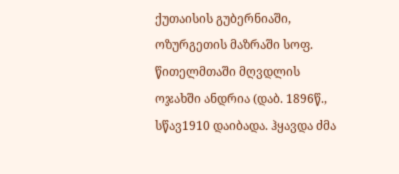ქუთაისის გუბერნიაში, ოზურგეთის მაზრაში სოფ. წითელმთაში მღვდლის ოჯახში ანდრია (დაბ. 1896წ., სწავ1910 დაიბადა. ჰყავდა ძმა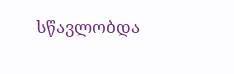სწავლობდა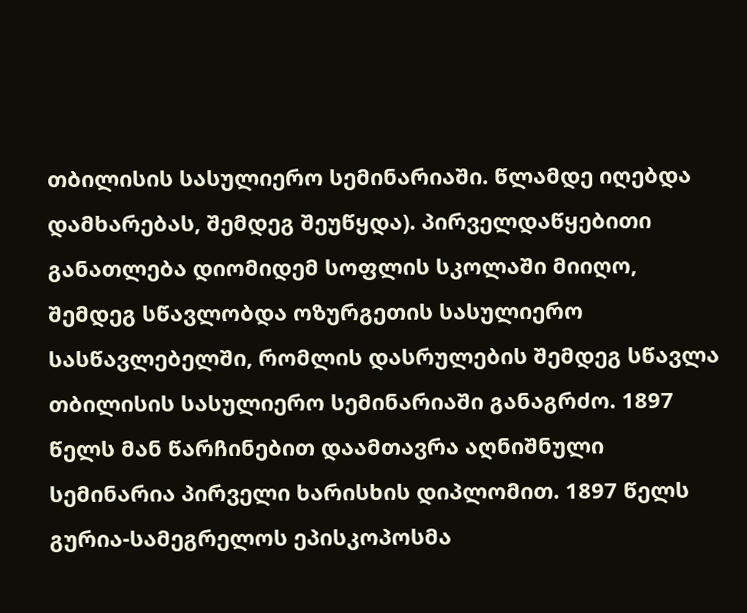თბილისის სასულიერო სემინარიაში. წლამდე იღებდა დამხარებას, შემდეგ შეუწყდა). პირველდაწყებითი განათლება დიომიდემ სოფლის სკოლაში მიიღო, შემდეგ სწავლობდა ოზურგეთის სასულიერო სასწავლებელში, რომლის დასრულების შემდეგ სწავლა თბილისის სასულიერო სემინარიაში განაგრძო. 1897 წელს მან წარჩინებით დაამთავრა აღნიშნული სემინარია პირველი ხარისხის დიპლომით. 1897 წელს გურია-სამეგრელოს ეპისკოპოსმა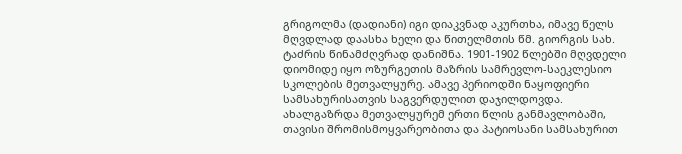გრიგოლმა (დადიანი) იგი დიაკვნად აკურთხა, იმავე წელს მღვდლად დაასხა ხელი და წითელმთის წმ. გიორგის სახ. ტაძრის წინამძღვრად დანიშნა. 1901-1902 წლებში მღვდელი დიომიდე იყო ოზურგეთის მაზრის სამრევლო-საეკლესიო სკოლების მეთვალყურე. ამავე პერიოდში ნაყოფიერი სამსახურისათვის საგვერდულით დაჯილდოვდა. ახალგაზრდა მეთვალყურემ ერთი წლის განმავლობაში, თავისი შრომისმოყვარეობითა და პატიოსანი სამსახურით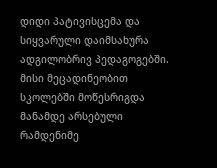დიდი პატივისცემა და სიყვარული დაიმსახურა ადგილობრივ პედაგოგებში. მისი მეცადინეობით სკოლებში მოწესრიგდა მანამდე არსებული რამდენიმე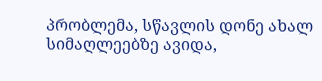პრობლემა, სწავლის დონე ახალ სიმაღლეებზე ავიდა,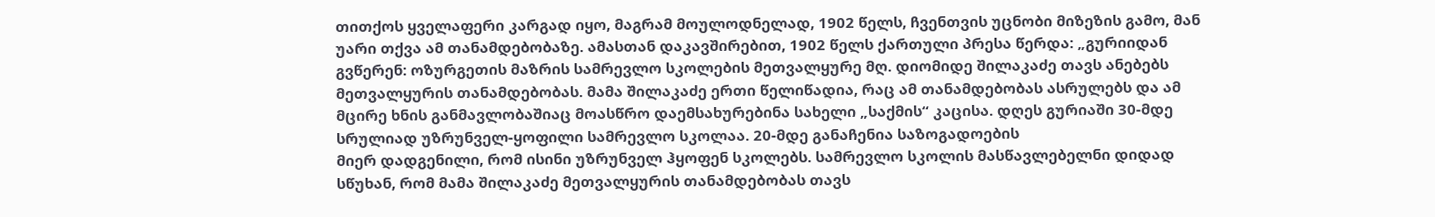თითქოს ყველაფერი კარგად იყო, მაგრამ მოულოდნელად, 1902 წელს, ჩვენთვის უცნობი მიზეზის გამო, მან უარი თქვა ამ თანამდებობაზე. ამასთან დაკავშირებით, 1902 წელს ქართული პრესა წერდა: „გურიიდან გვწერენ: ოზურგეთის მაზრის სამრევლო სკოლების მეთვალყურე მღ. დიომიდე შილაკაძე თავს ანებებს მეთვალყურის თანამდებობას. მამა შილაკაძე ერთი წელიწადია, რაც ამ თანამდებობას ასრულებს და ამ მცირე ხნის განმავლობაშიაც მოასწრო დაემსახურებინა სახელი „საქმის“ კაცისა. დღეს გურიაში 30-მდე სრულიად უზრუნველ-ყოფილი სამრევლო სკოლაა. 20-მდე განაჩენია საზოგადოების
მიერ დადგენილი, რომ ისინი უზრუნველ ჰყოფენ სკოლებს. სამრევლო სკოლის მასწავლებელნი დიდად სწუხან, რომ მამა შილაკაძე მეთვალყურის თანამდებობას თავს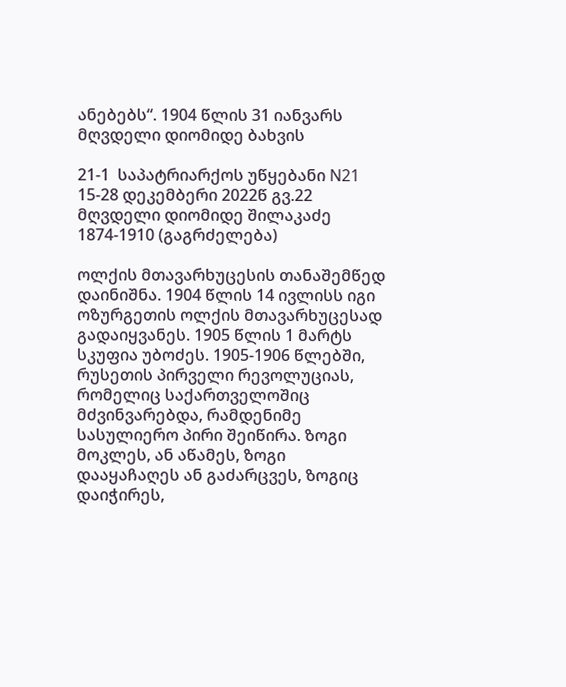ანებებს“. 1904 წლის 31 იანვარს მღვდელი დიომიდე ბახვის

21-1  საპატრიარქოს უწყებანი N21 15-28 დეკემბერი 2022წ გვ.22
მღვდელი დიომიდე შილაკაძე 1874-1910 (გაგრძელება)

ოლქის მთავარხუცესის თანაშემწედ დაინიშნა. 1904 წლის 14 ივლისს იგი ოზურგეთის ოლქის მთავარხუცესად გადაიყვანეს. 1905 წლის 1 მარტს სკუფია უბოძეს. 1905-1906 წლებში, რუსეთის პირველი რევოლუციას, რომელიც საქართველოშიც მძვინვარებდა, რამდენიმე სასულიერო პირი შეიწირა. ზოგი მოკლეს, ან აწამეს, ზოგი დააყაჩაღეს ან გაძარცვეს, ზოგიც
დაიჭირეს,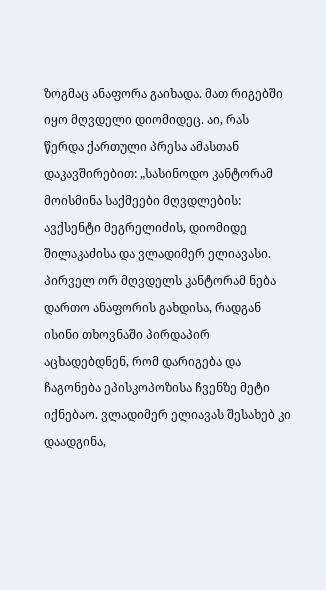ზოგმაც ანაფორა გაიხადა. მათ რიგებში იყო მღვდელი დიომიდეც. აი, რას წერდა ქართული პრესა ამასთან დაკავშირებით: „სასინოდო კანტორამ მოისმინა საქმეები მღვდლების: ავქსენტი მეგრელიძის, დიომიდე შილაკაძისა და ვლადიმერ ელიავასი. პირველ ორ მღვდელს კანტორამ ნება დართო ანაფორის გახდისა, რადგან ისინი თხოვნაში პირდაპირ აცხადებდნენ, რომ დარიგება და ჩაგონება ეპისკოპოზისა ჩვენზე მეტი იქნებაო. ვლადიმერ ელიავას შესახებ კი დაადგინა,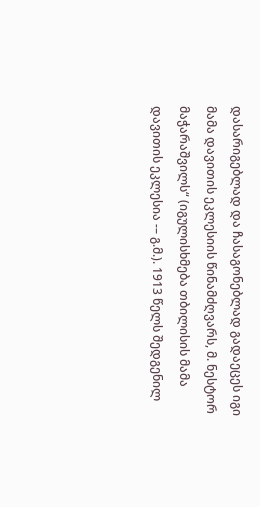დასარიგებლად და ჩასაგონებლად გადაეცეს იგი მამა დავითის ეკლესიის წინამძღვარს, მ. ნესტორ მაჭარაშვილს“ (იგულისხმება თბილისის მამა დავითის ეკლესია -– გ.მ.). 1913 წელს შედგენილ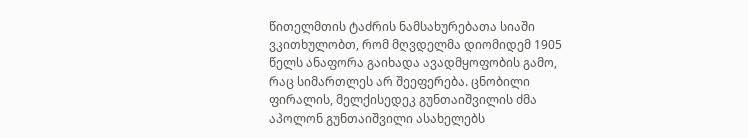წითელმთის ტაძრის ნამსახურებათა სიაში ვკითხულობთ, რომ მღვდელმა დიომიდემ 1905 წელს ანაფორა გაიხადა ავადმყოფობის გამო, რაც სიმართლეს არ შეეფერება. ცნობილი ფირალის, მელქისედეკ გუნთაიშვილის ძმა აპოლონ გუნთაიშვილი ასახელებს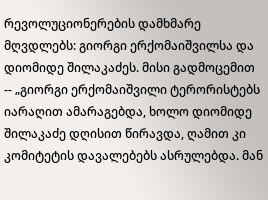რევოლუციონერების დამხმარე მღვდლებს: გიორგი ერქომაიშვილსა და დიომიდე შილაკაძეს. მისი გადმოცემით -- „გიორგი ერქომაიშვილი ტერორისტებს იარაღით ამარაგებდა, ხოლო დიომიდე შილაკაძე დღისით წირავდა, ღამით კი კომიტეტის დავალებებს ასრულებდა. მან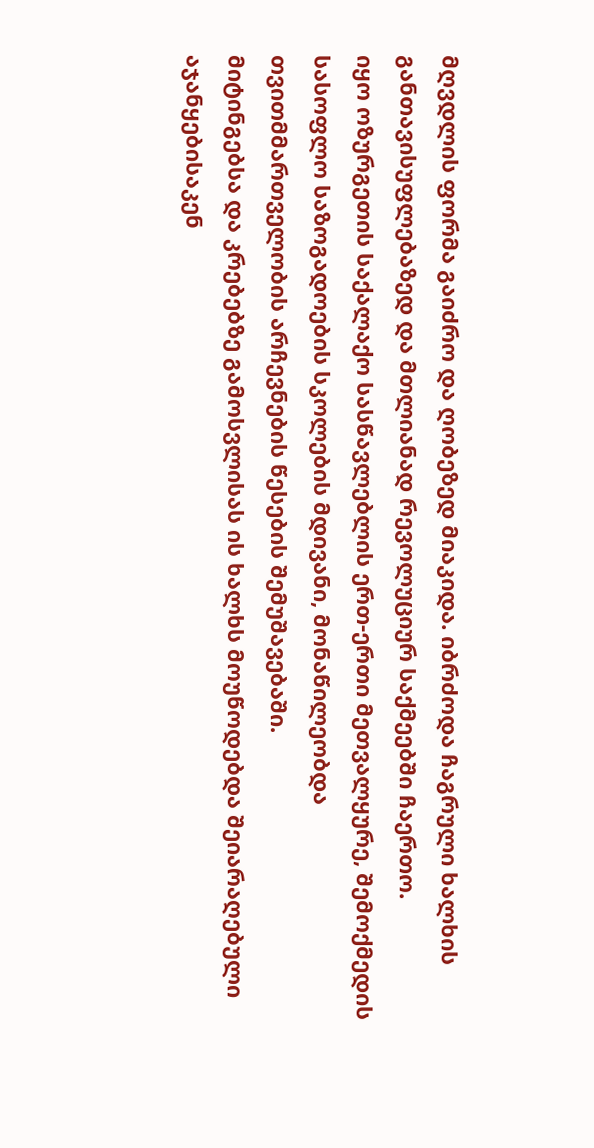მღვდლის ფორმა გაიძრო და ღობეზედ მიაკიდა. იბრძოდა ჩაგრული ხალხის განთავისუფლებაზედ და მთლიანად რევოლუციურ საქმეებში ჩაერთო.
იყო ოზურგეთის საქალაქო სასწავლებლის ერთ-ერთი მეთვალყურე, შემოქმედის სასოფლო საზოგადოების სკოლების მდივანი, მონაწილეობდა თვითმმართველობის არჩევნების წესების შემუშავებაში.
მიტინგებსა და კრებებზე გამოსვლისას ის ხალხს მოუწოდებდა შეიარაღებული აჯანყებისაკენ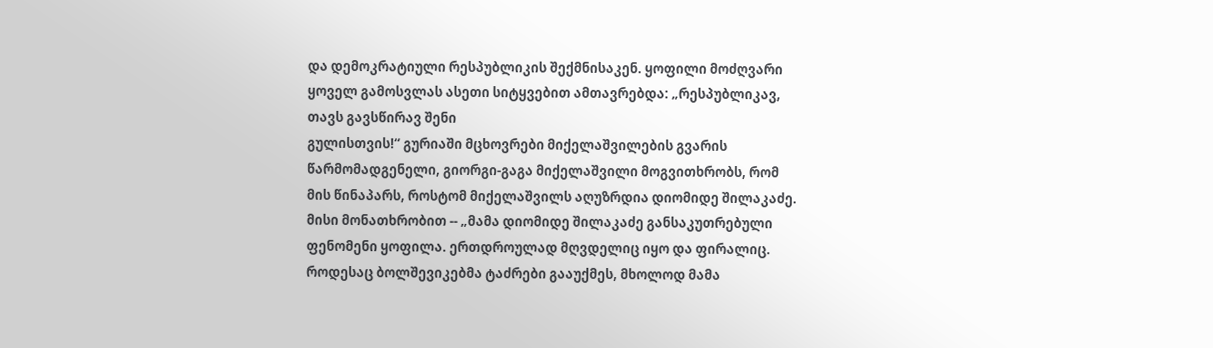და დემოკრატიული რესპუბლიკის შექმნისაკენ. ყოფილი მოძღვარი ყოველ გამოსვლას ასეთი სიტყვებით ამთავრებდა: „რესპუბლიკავ, თავს გავსწირავ შენი
გულისთვის!“ გურიაში მცხოვრები მიქელაშვილების გვარის
წარმომადგენელი, გიორგი-გაგა მიქელაშვილი მოგვითხრობს, რომ მის წინაპარს, როსტომ მიქელაშვილს აღუზრდია დიომიდე შილაკაძე. მისი მონათხრობით -- „მამა დიომიდე შილაკაძე განსაკუთრებული ფენომენი ყოფილა. ერთდროულად მღვდელიც იყო და ფირალიც. როდესაც ბოლშევიკებმა ტაძრები გააუქმეს, მხოლოდ მამა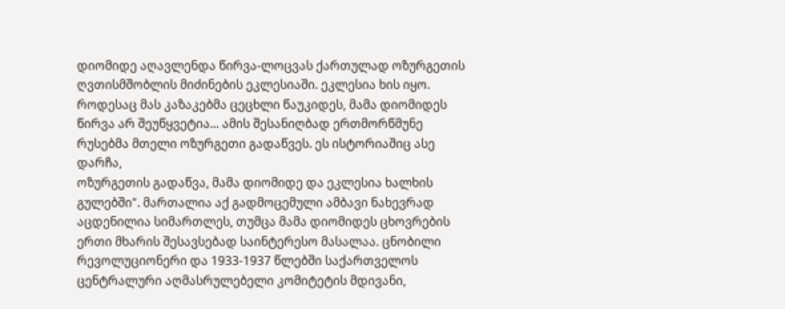დიომიდე აღავლენდა წირვა-ლოცვას ქართულად ოზურგეთის ღვთისმშობლის მიძინების ეკლესიაში. ეკლესია ხის იყო. როდესაც მას კაზაკებმა ცეცხლი წაუკიდეს, მამა დიომიდეს წირვა არ შეუწყვეტია... ამის შესანიღბად ერთმორწმუნე რუსებმა მთელი ოზურგეთი გადაწვეს. ეს ისტორიაშიც ასე დარჩა,
ოზურგეთის გადაწვა, მამა დიომიდე და ეკლესია ხალხის გულებში". მართალია აქ გადმოცემული ამბავი ნახევრად აცდენილია სიმართლეს, თუმცა მამა დიომიდეს ცხოვრების ერთი მხარის შესავსებად საინტერესო მასალაა. ცნობილი რევოლუციონერი და 1933-1937 წლებში საქართველოს ცენტრალური აღმასრულებელი კომიტეტის მდივანი,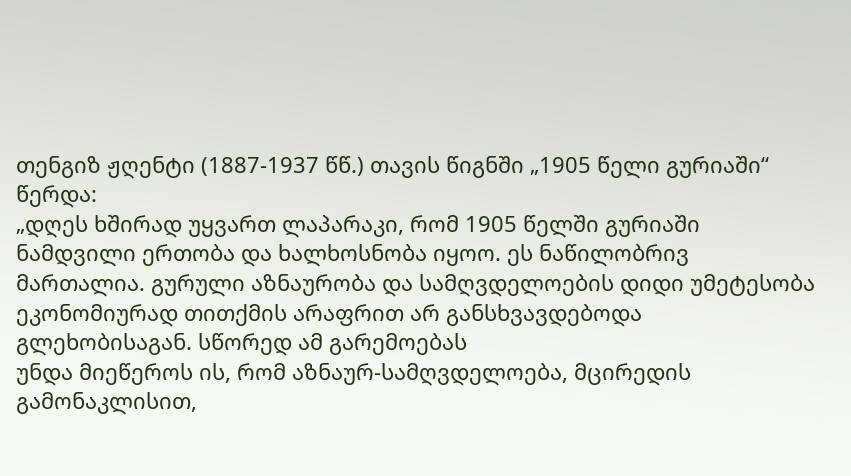თენგიზ ჟღენტი (1887-1937 წწ.) თავის წიგნში „1905 წელი გურიაში“ წერდა:
„დღეს ხშირად უყვართ ლაპარაკი, რომ 1905 წელში გურიაში ნამდვილი ერთობა და ხალხოსნობა იყოო. ეს ნაწილობრივ მართალია. გურული აზნაურობა და სამღვდელოების დიდი უმეტესობა ეკონომიურად თითქმის არაფრით არ განსხვავდებოდა გლეხობისაგან. სწორედ ამ გარემოებას
უნდა მიეწეროს ის, რომ აზნაურ-სამღვდელოება, მცირედის გამონაკლისით,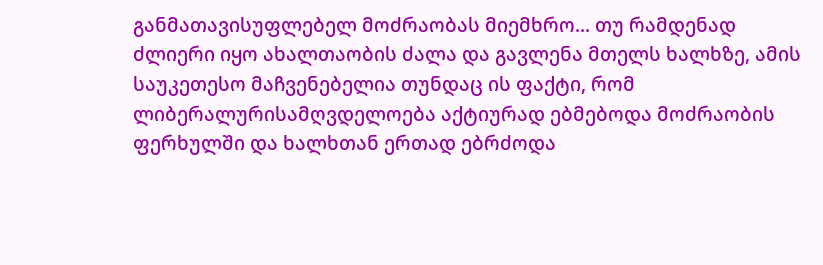განმათავისუფლებელ მოძრაობას მიემხრო... თუ რამდენად ძლიერი იყო ახალთაობის ძალა და გავლენა მთელს ხალხზე, ამის საუკეთესო მაჩვენებელია თუნდაც ის ფაქტი, რომ ლიბერალურისამღვდელოება აქტიურად ებმებოდა მოძრაობის ფერხულში და ხალხთან ერთად ებრძოდა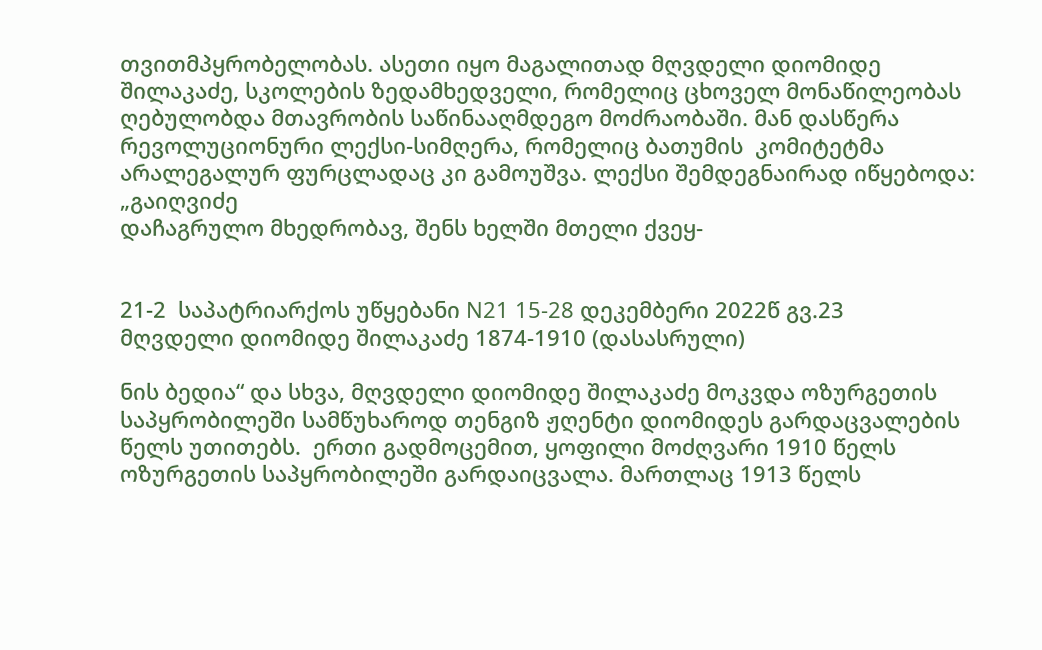თვითმპყრობელობას. ასეთი იყო მაგალითად მღვდელი დიომიდე შილაკაძე, სკოლების ზედამხედველი, რომელიც ცხოველ მონაწილეობას ღებულობდა მთავრობის საწინააღმდეგო მოძრაობაში. მან დასწერა რევოლუციონური ლექსი-სიმღერა, რომელიც ბათუმის  კომიტეტმა არალეგალურ ფურცლადაც კი გამოუშვა. ლექსი შემდეგნაირად იწყებოდა: „გაიღვიძე
დაჩაგრულო მხედრობავ, შენს ხელში მთელი ქვეყ-


21-2  საპატრიარქოს უწყებანი N21 15-28 დეკემბერი 2022წ გვ.23
მღვდელი დიომიდე შილაკაძე 1874-1910 (დასასრული)

ნის ბედია“ და სხვა, მღვდელი დიომიდე შილაკაძე მოკვდა ოზურგეთის საპყრობილეში სამწუხაროდ თენგიზ ჟღენტი დიომიდეს გარდაცვალების წელს უთითებს.  ერთი გადმოცემით, ყოფილი მოძღვარი 1910 წელს ოზურგეთის საპყრობილეში გარდაიცვალა. მართლაც 1913 წელს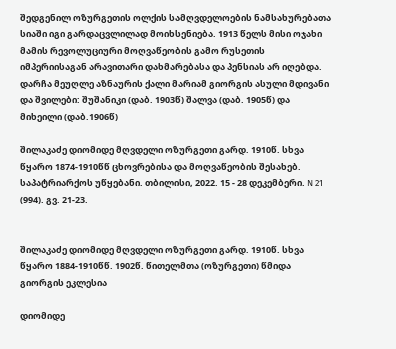შედგენილ ოზურგეთის ოლქის სამღვდელოების ნამსახურებათა სიაში იგი გარდაცვლილად მოიხსენიება. 1913 წელს მისი ოჯახი მამის რევოლუციური მოღვაწეობის გამო რუსეთის იმპერიისაგან არავითარი დახმარებასა და პენსიას არ იღებდა. დარჩა მეუღლე აზნაურის ქალი მარიამ გიორგის ასული მდივანი და შვილები: შუშანიკი (დაბ. 1903წ) შალვა (დაბ. 1905წ) და მიხეილი (დაბ.1906წ)

შილაკაძე დიომიდე მღვდელი ოზურგეთი გარდ. 1910წ. სხვა წყარო 1874-1910წწ ცხოვრებისა და მოღვაწეობის შესახებ. საპატრიარქოს უწყებანი. თბილისი, 2022. 15 - 28 დეკემბერი. N 21 (994). გვ. 21-23.


შილაკაძე დიომიდე მღვდელი ოზურგეთი გარდ. 1910წ. სხვა წყარო 1884-1910წწ. 1902წ. წითელმთა (ოზურგეთი) წმიდა გიორგის ეკლესია

დიომიდე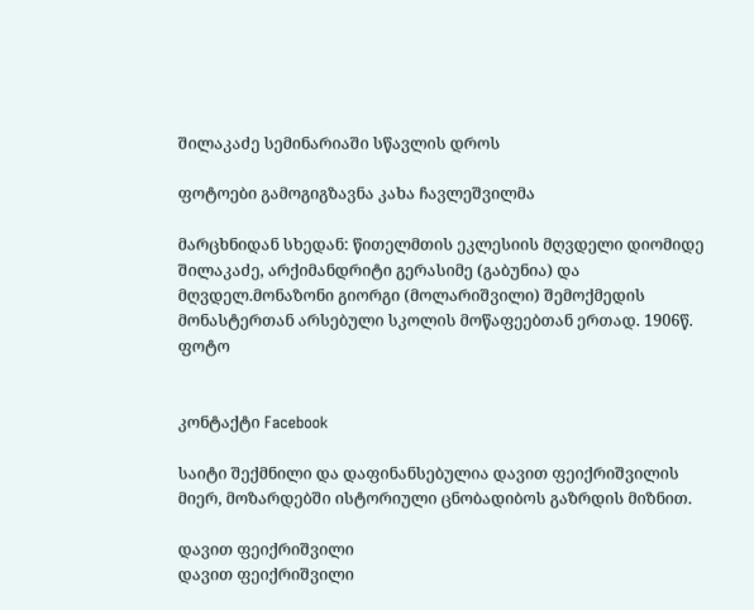შილაკაძე სემინარიაში სწავლის დროს

ფოტოები გამოგიგზავნა კახა ჩავლეშვილმა

მარცხნიდან სხედან: წითელმთის ეკლესიის მღვდელი დიომიდე შილაკაძე, არქიმანდრიტი გერასიმე (გაბუნია) და
მღვდელ.მონაზონი გიორგი (მოლარიშვილი) შემოქმედის მონასტერთან არსებული სკოლის მოწაფეებთან ერთად. 1906წ. ფოტო


კონტაქტი Facebook

საიტი შექმნილი და დაფინანსებულია დავით ფეიქრიშვილის მიერ, მოზარდებში ისტორიული ცნობადიბოს გაზრდის მიზნით.

დავით ფეიქრიშვილი
დავით ფეიქრიშვილი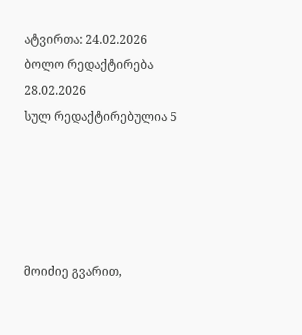ატვირთა: 24.02.2026
ბოლო რედაქტირება 28.02.2026
სულ რედაქტირებულია 5





მოიძიე გვარით,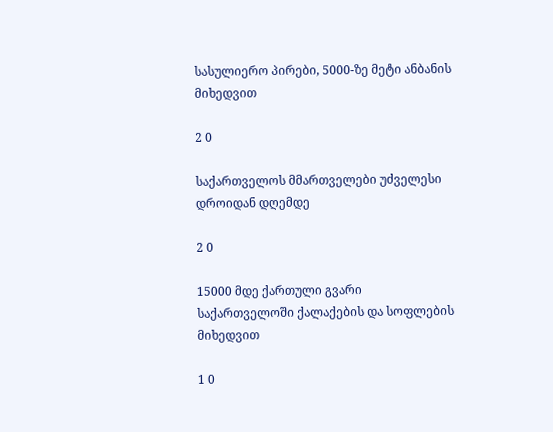სასულიერო პირები, 5000-ზე მეტი ანბანის მიხედვით

2 0

საქართველოს მმართველები უძველესი დროიდან დღემდე

2 0

15000 მდე ქართული გვარი საქართველოში ქალაქების და სოფლების მიხედვით

1 0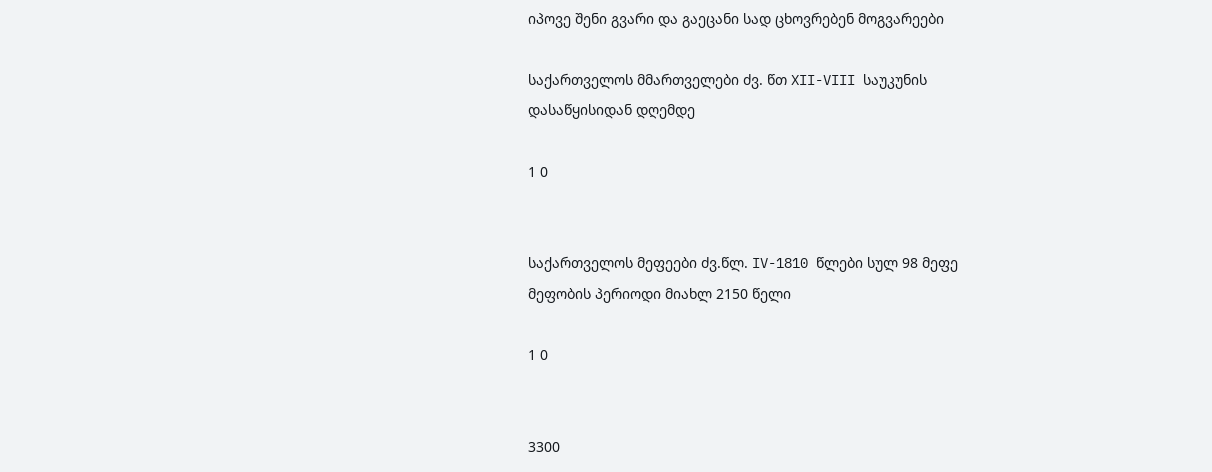იპოვე შენი გვარი და გაეცანი სად ცხოვრებენ მოგვარეები

საქართველოს მმართველები ძვ. წთ XII-VIII საუკუნის დასაწყისიდან დღემდე

1 0


საქართველოს მეფეები ძვ.წლ. IV-1810 წლები სულ 98 მეფე მეფობის პერიოდი მიახლ 2150 წელი

1 0


3300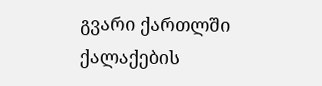გვარი ქართლში ქალაქების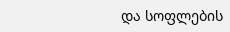და სოფლების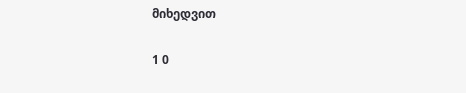მიხედვით

1 0